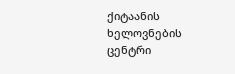ქიტაანის ხელოვნების ცენტრი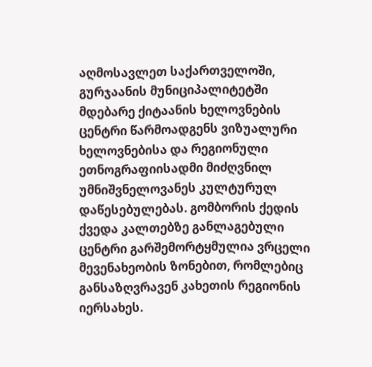აღმოსავლეთ საქართველოში, გურჯაანის მუნიციპალიტეტში მდებარე ქიტაანის ხელოვნების ცენტრი წარმოადგენს ვიზუალური ხელოვნებისა და რეგიონული ეთნოგრაფიისადმი მიძღვნილ უმნიშვნელოვანეს კულტურულ დაწესებულებას. გომბორის ქედის ქვედა კალთებზე განლაგებული ცენტრი გარშემორტყმულია ვრცელი მევენახეობის ზონებით, რომლებიც განსაზღვრავენ კახეთის რეგიონის იერსახეს.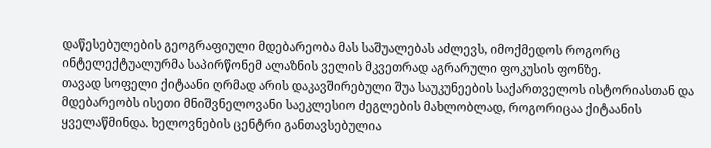დაწესებულების გეოგრაფიული მდებარეობა მას საშუალებას აძლევს, იმოქმედოს როგორც ინტელექტუალურმა საპირწონემ ალაზნის ველის მკვეთრად აგრარული ფოკუსის ფონზე.
თავად სოფელი ქიტაანი ღრმად არის დაკავშირებული შუა საუკუნეების საქართველოს ისტორიასთან და მდებარეობს ისეთი მნიშვნელოვანი საეკლესიო ძეგლების მახლობლად, როგორიცაა ქიტაანის ყველაწმინდა. ხელოვნების ცენტრი განთავსებულია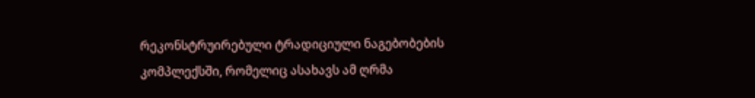რეკონსტრუირებული ტრადიციული ნაგებობების კომპლექსში, რომელიც ასახავს ამ ღრმა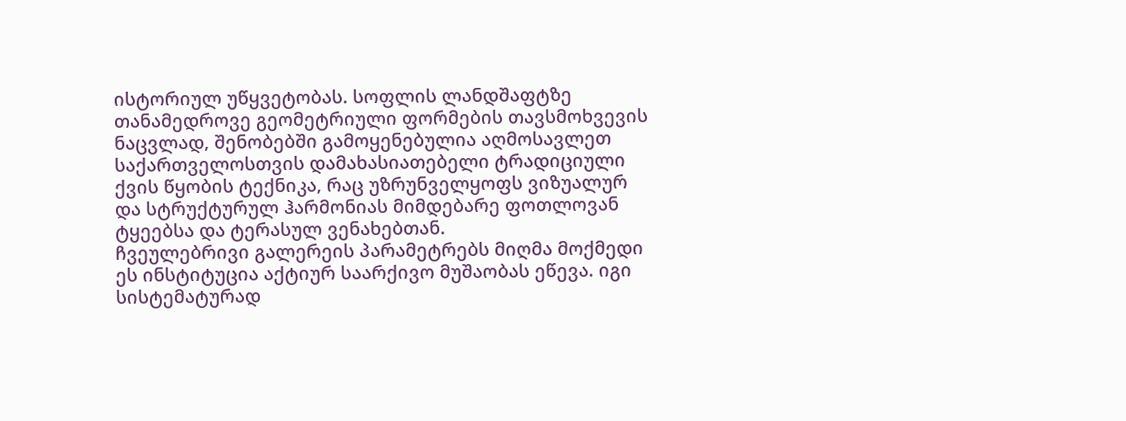ისტორიულ უწყვეტობას. სოფლის ლანდშაფტზე თანამედროვე გეომეტრიული ფორმების თავსმოხვევის ნაცვლად, შენობებში გამოყენებულია აღმოსავლეთ საქართველოსთვის დამახასიათებელი ტრადიციული ქვის წყობის ტექნიკა, რაც უზრუნველყოფს ვიზუალურ და სტრუქტურულ ჰარმონიას მიმდებარე ფოთლოვან ტყეებსა და ტერასულ ვენახებთან.
ჩვეულებრივი გალერეის პარამეტრებს მიღმა მოქმედი ეს ინსტიტუცია აქტიურ საარქივო მუშაობას ეწევა. იგი სისტემატურად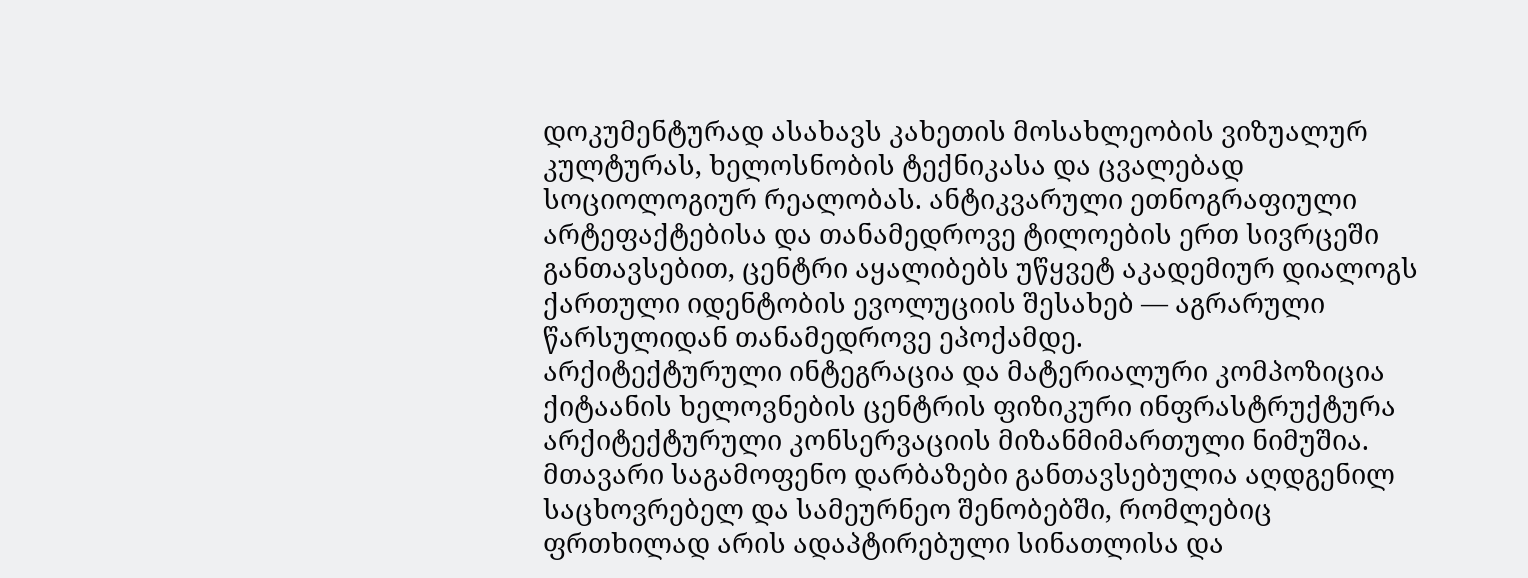დოკუმენტურად ასახავს კახეთის მოსახლეობის ვიზუალურ კულტურას, ხელოსნობის ტექნიკასა და ცვალებად სოციოლოგიურ რეალობას. ანტიკვარული ეთნოგრაფიული არტეფაქტებისა და თანამედროვე ტილოების ერთ სივრცეში განთავსებით, ცენტრი აყალიბებს უწყვეტ აკადემიურ დიალოგს ქართული იდენტობის ევოლუციის შესახებ — აგრარული წარსულიდან თანამედროვე ეპოქამდე.
არქიტექტურული ინტეგრაცია და მატერიალური კომპოზიცია
ქიტაანის ხელოვნების ცენტრის ფიზიკური ინფრასტრუქტურა არქიტექტურული კონსერვაციის მიზანმიმართული ნიმუშია. მთავარი საგამოფენო დარბაზები განთავსებულია აღდგენილ საცხოვრებელ და სამეურნეო შენობებში, რომლებიც ფრთხილად არის ადაპტირებული სინათლისა და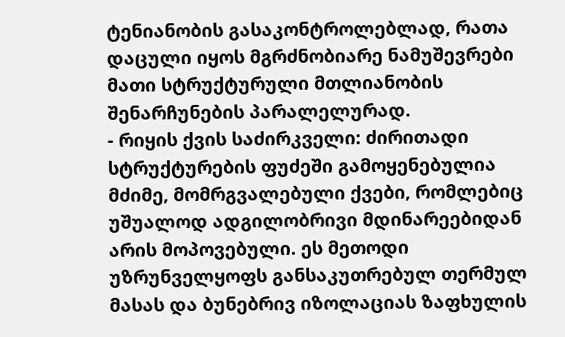ტენიანობის გასაკონტროლებლად, რათა დაცული იყოს მგრძნობიარე ნამუშევრები მათი სტრუქტურული მთლიანობის შენარჩუნების პარალელურად.
- რიყის ქვის საძირკველი: ძირითადი სტრუქტურების ფუძეში გამოყენებულია მძიმე, მომრგვალებული ქვები, რომლებიც უშუალოდ ადგილობრივი მდინარეებიდან არის მოპოვებული. ეს მეთოდი უზრუნველყოფს განსაკუთრებულ თერმულ მასას და ბუნებრივ იზოლაციას ზაფხულის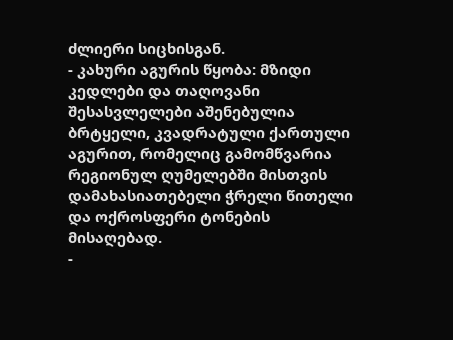ძლიერი სიცხისგან.
- კახური აგურის წყობა: მზიდი კედლები და თაღოვანი შესასვლელები აშენებულია ბრტყელი, კვადრატული ქართული აგურით, რომელიც გამომწვარია რეგიონულ ღუმელებში მისთვის დამახასიათებელი ჭრელი წითელი და ოქროსფერი ტონების მისაღებად.
-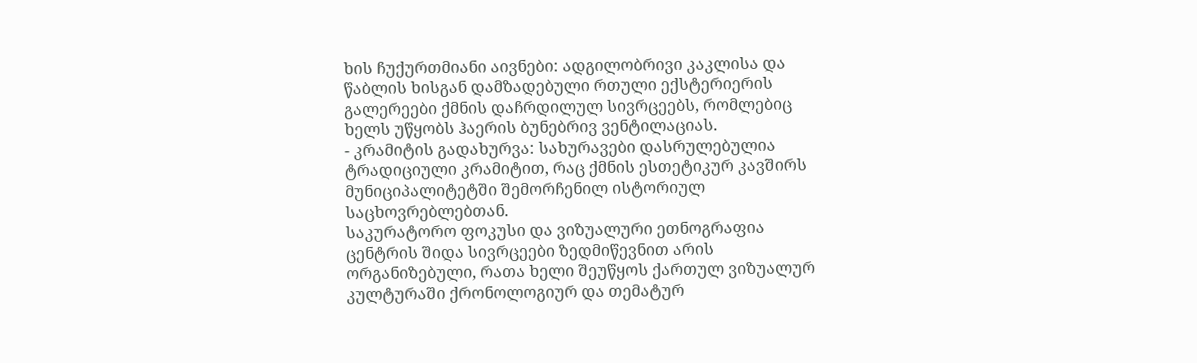ხის ჩუქურთმიანი აივნები: ადგილობრივი კაკლისა და წაბლის ხისგან დამზადებული რთული ექსტერიერის გალერეები ქმნის დაჩრდილულ სივრცეებს, რომლებიც ხელს უწყობს ჰაერის ბუნებრივ ვენტილაციას.
- კრამიტის გადახურვა: სახურავები დასრულებულია ტრადიციული კრამიტით, რაც ქმნის ესთეტიკურ კავშირს მუნიციპალიტეტში შემორჩენილ ისტორიულ საცხოვრებლებთან.
საკურატორო ფოკუსი და ვიზუალური ეთნოგრაფია
ცენტრის შიდა სივრცეები ზედმიწევნით არის ორგანიზებული, რათა ხელი შეუწყოს ქართულ ვიზუალურ კულტურაში ქრონოლოგიურ და თემატურ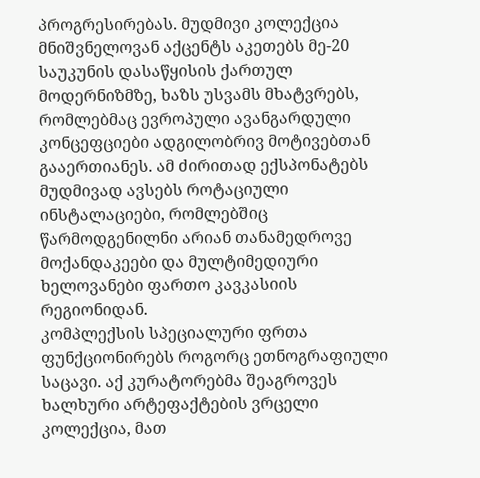პროგრესირებას. მუდმივი კოლექცია მნიშვნელოვან აქცენტს აკეთებს მე-20 საუკუნის დასაწყისის ქართულ მოდერნიზმზე, ხაზს უსვამს მხატვრებს, რომლებმაც ევროპული ავანგარდული კონცეფციები ადგილობრივ მოტივებთან გააერთიანეს. ამ ძირითად ექსპონატებს მუდმივად ავსებს როტაციული ინსტალაციები, რომლებშიც წარმოდგენილნი არიან თანამედროვე მოქანდაკეები და მულტიმედიური ხელოვანები ფართო კავკასიის რეგიონიდან.
კომპლექსის სპეციალური ფრთა ფუნქციონირებს როგორც ეთნოგრაფიული საცავი. აქ კურატორებმა შეაგროვეს ხალხური არტეფაქტების ვრცელი კოლექცია, მათ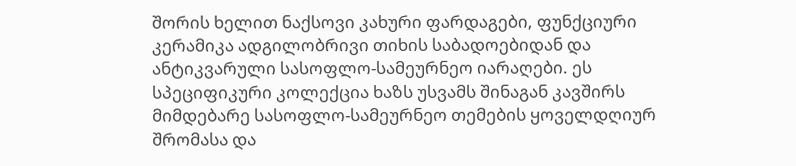შორის ხელით ნაქსოვი კახური ფარდაგები, ფუნქციური კერამიკა ადგილობრივი თიხის საბადოებიდან და ანტიკვარული სასოფლო-სამეურნეო იარაღები. ეს სპეციფიკური კოლექცია ხაზს უსვამს შინაგან კავშირს მიმდებარე სასოფლო-სამეურნეო თემების ყოველდღიურ შრომასა და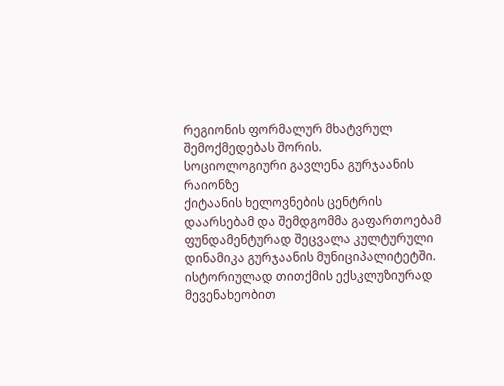რეგიონის ფორმალურ მხატვრულ შემოქმედებას შორის.
სოციოლოგიური გავლენა გურჯაანის რაიონზე
ქიტაანის ხელოვნების ცენტრის დაარსებამ და შემდგომმა გაფართოებამ ფუნდამენტურად შეცვალა კულტურული დინამიკა გურჯაანის მუნიციპალიტეტში. ისტორიულად თითქმის ექსკლუზიურად მევენახეობით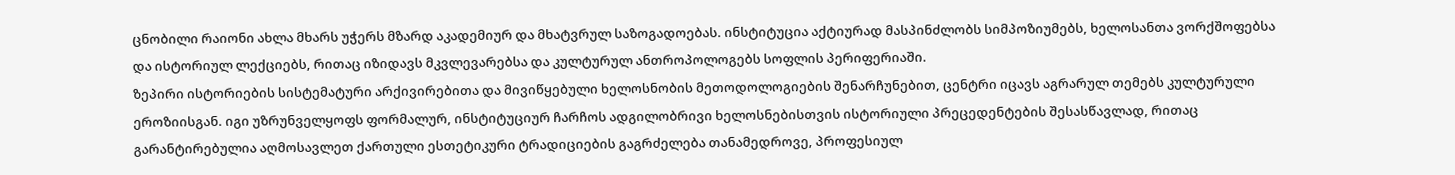ცნობილი რაიონი ახლა მხარს უჭერს მზარდ აკადემიურ და მხატვრულ საზოგადოებას. ინსტიტუცია აქტიურად მასპინძლობს სიმპოზიუმებს, ხელოსანთა ვორქშოფებსა და ისტორიულ ლექციებს, რითაც იზიდავს მკვლევარებსა და კულტურულ ანთროპოლოგებს სოფლის პერიფერიაში.
ზეპირი ისტორიების სისტემატური არქივირებითა და მივიწყებული ხელოსნობის მეთოდოლოგიების შენარჩუნებით, ცენტრი იცავს აგრარულ თემებს კულტურული ეროზიისგან. იგი უზრუნველყოფს ფორმალურ, ინსტიტუციურ ჩარჩოს ადგილობრივი ხელოსნებისთვის ისტორიული პრეცედენტების შესასწავლად, რითაც გარანტირებულია აღმოსავლეთ ქართული ესთეტიკური ტრადიციების გაგრძელება თანამედროვე, პროფესიულ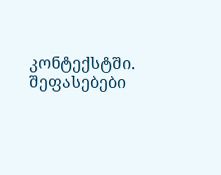კონტექსტში.
შეფასებები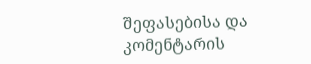შეფასებისა და კომენტარის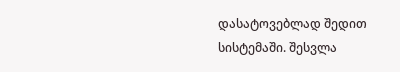დასატოვებლად შედით სისტემაში. შესვლა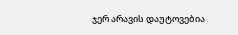ჯერ არავის დაუტოვებია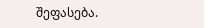შეფასება.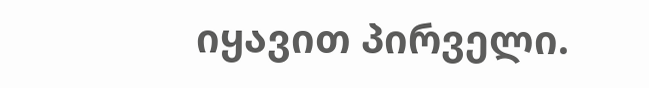იყავით პირველი.